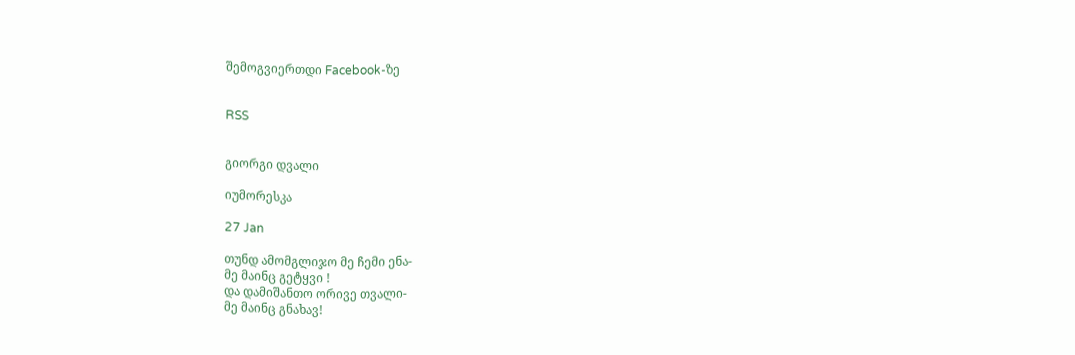შემოგვიერთდი Facebook-ზე


RSS


გიორგი დვალი

იუმორესკა

27 Jan

თუნდ ამომგლიჯო მე ჩემი ენა-
მე მაინც გეტყვი !
და დამიშანთო ორივე თვალი-
მე მაინც გნახავ!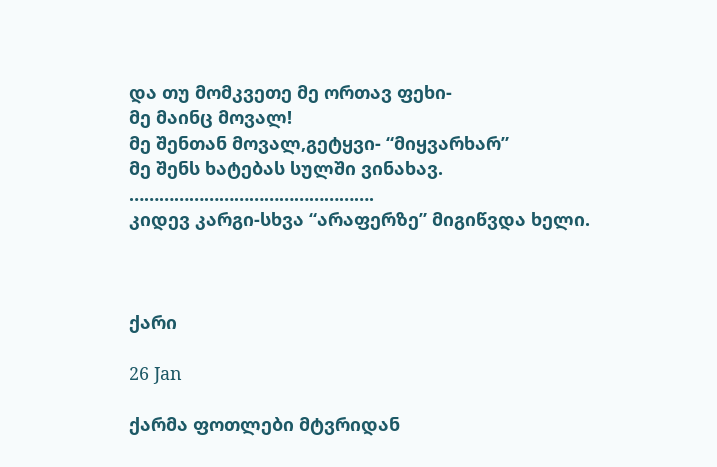და თუ მომკვეთე მე ორთავ ფეხი-
მე მაინც მოვალ!
მე შენთან მოვალ,გეტყვი- “მიყვარხარ”
მე შენს ხატებას სულში ვინახავ.
………………………………………….
კიდევ კარგი-სხვა “არაფერზე” მიგიწვდა ხელი.



ქარი

26 Jan

ქარმა ფოთლები მტვრიდან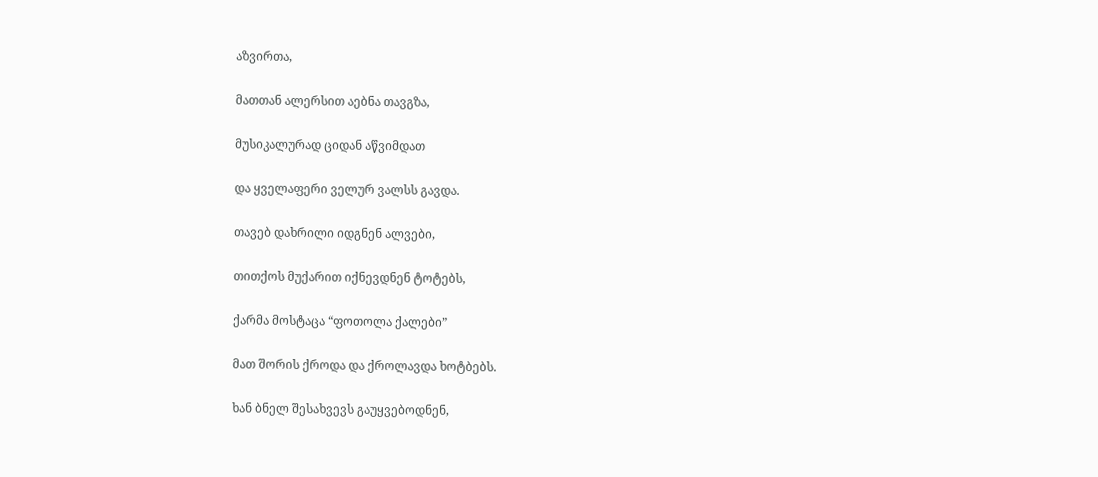აზვირთა,

მათთან ალერსით აებნა თავგზა,

მუსიკალურად ციდან აწვიმდათ

და ყველაფერი ველურ ვალსს გავდა.

თავებ დახრილი იდგნენ ალვები,

თითქოს მუქარით იქნევდნენ ტოტებს,

ქარმა მოსტაცა “ფოთოლა ქალები”

მათ შორის ქროდა და ქროლავდა ხოტბებს.

ხან ბნელ შესახვევს გაუყვებოდნენ,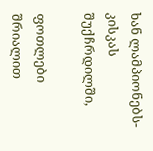ხან ლამპიონებს-კისკას შუქჩრდილში,

ფოთლები შრიალით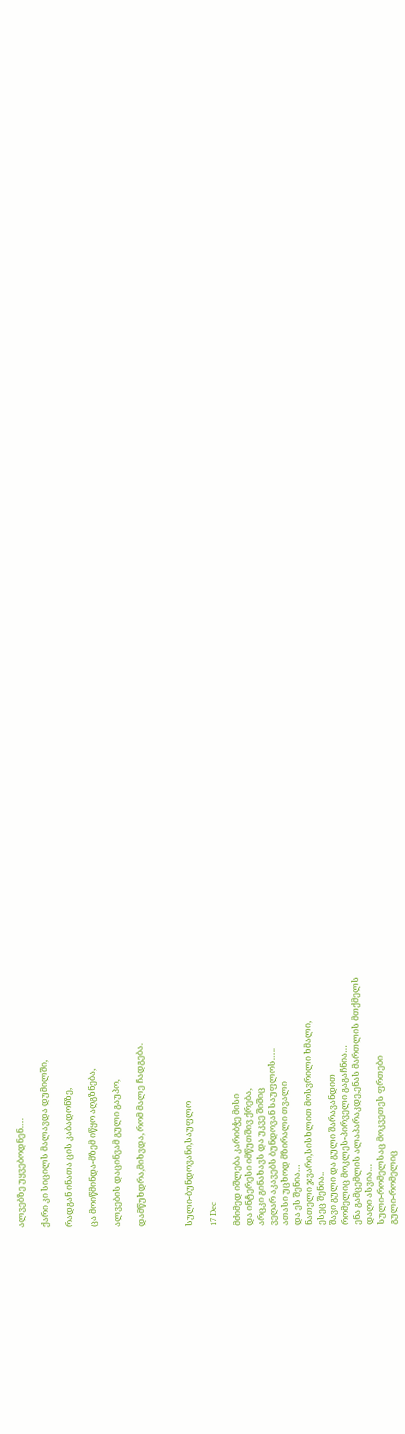ალვებზე უყვებოდნენ….

ქარი კი სიცილს მალავდა დუმილში,

რადგან ინათა ცის კაბადონზე,

ცა მოიწმინდა-მზემ იწყო აღგზნება,

ალვების დაცინვამ გული გაუპო,

დამწუხდრა,მიხვდა, რომ მალე ჩადგება.



სული-ბუნდოვანი,საუფლო

17 Dec

მძიმედ იშლება კარიბჭე მისი
და ინტერესი იმწუთშივ ქრება,
არცკი გინახავს და უკვე შიშიც
ვეღარ აკავებს ბუნდოვან საუფლოს…..
ათასი უცხოდ მზირალი თვალი
და ეს შენია…
ნათელი ჯვარი,სისხლით მოსვრილი ხმალი,
ესეც შენია..
შავი გული და გული შარავანდით
რომელიც მოკლეს-პირველი გაგაჩნია…
ენა გამცემლის ალაპარაკდე,ენას მართლის მთქმელს
დაღი ასვია…
სული-რომელსაც მოკვეთეს ფრთები
გული-რომელიც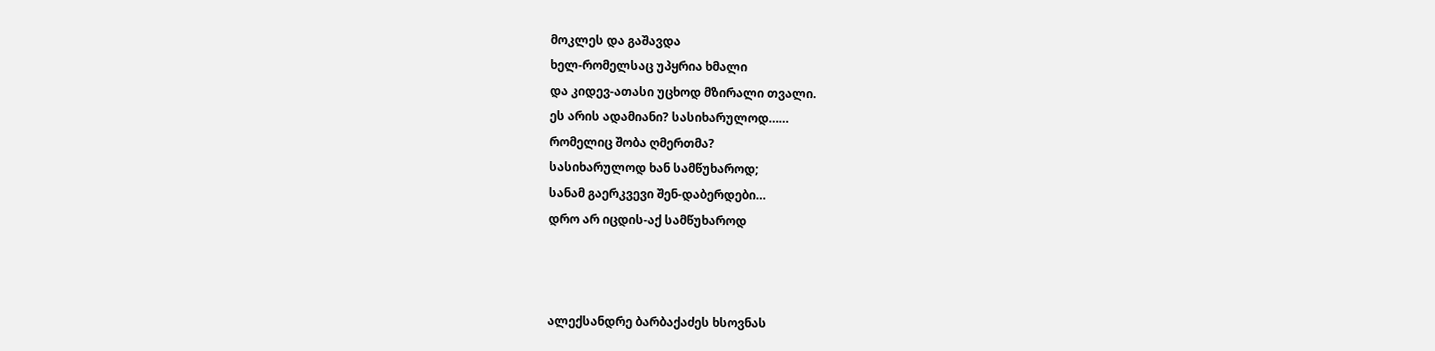მოკლეს და გაშავდა
ხელ-რომელსაც უპყრია ხმალი
და კიდევ-ათასი უცხოდ მზირალი თვალი.
ეს არის ადამიანი? სასიხარულოდ……
რომელიც შობა ღმერთმა?
სასიხარულოდ ხან სამწუხაროდ;
სანამ გაერკვევი შენ-დაბერდები…
დრო არ იცდის-აქ სამწუხაროდ



ალექსანდრე ბარბაქაძეს ხსოვნას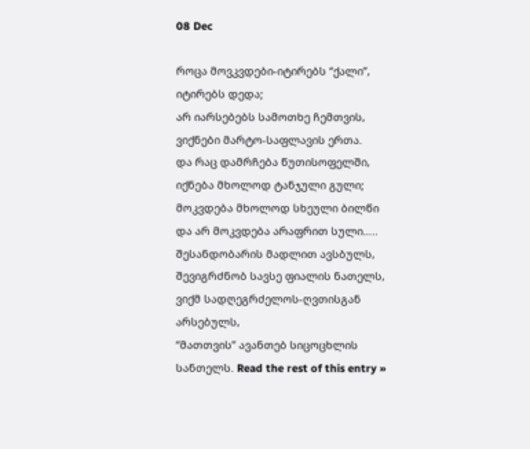08 Dec

როცა მოვკვდები-იტირებს “ქალი”,
იტირებს დედა;
არ იარსებებს სამოთხე ჩემთვის,
ვიქნები მარტო-საფლავის ერთა.
და რაც დამრჩება წუთისოფელში,
იქნება მხოლოდ ტანჯული გული;
მოკვდება მხოლოდ სხეული ბილწი
და არ მოკვდება არაფრით სული…..
შესანდობარის მადლით ავსბულს,
შევიგრძნობ სავსე ფიალის ნათელს,
ვიქმ სადღეგრძელოს-ღვთისგან არსებულს,
“მათთვის” ავანთებ სიცოცხლის სანთელს. Read the rest of this entry »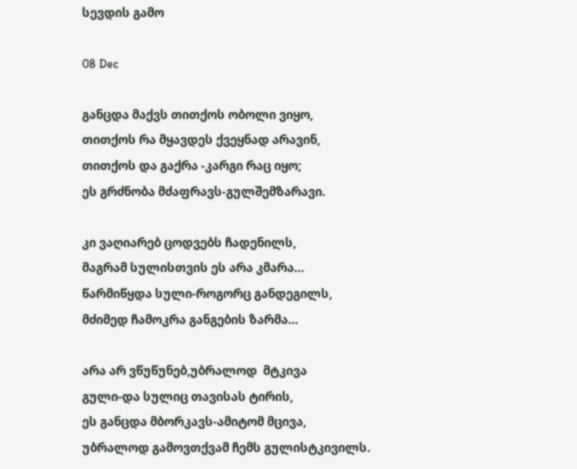სევდის გამო

08 Dec

განცდა მაქვს თითქოს ობოლი ვიყო,
თითქოს რა მყავდეს ქვეყნად არავინ,
თითქოს და გაქრა -კარგი რაც იყო;
ეს გრძნობა მძაფრავს-გულშემზარავი.

კი ვაღიარებ ცოდვებს ჩადენილს,
მაგრამ სულისთვის ეს არა კმარა…
წარმიწყდა სული-როგორც განდეგილს,
მძიმედ ჩამოკრა განგების ზარმა…

არა არ ვწუწუნებ,უბრალოდ  მტკივა
გული-და სულიც თავისას ტირის,
ეს განცდა მბორკავს-ამიტომ მცივა,
უბრალოდ გამოვთქვამ ჩემს გულისტკივილს.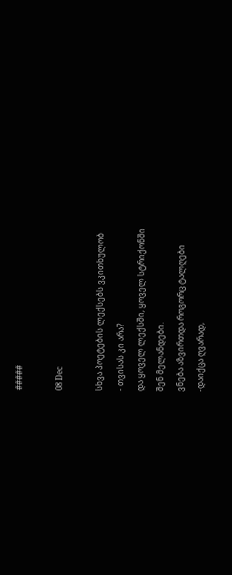#####

08 Dec

სხვა პოეტების ლექსებს ვკითხულობ
- თვისას კი არა?
და ყოველ ლექსში, ყოველ სტრიქონში
შენ მელანდები.
ვნება აზვირთდა როგორც ტალღები
-დაიქცა ღვარად,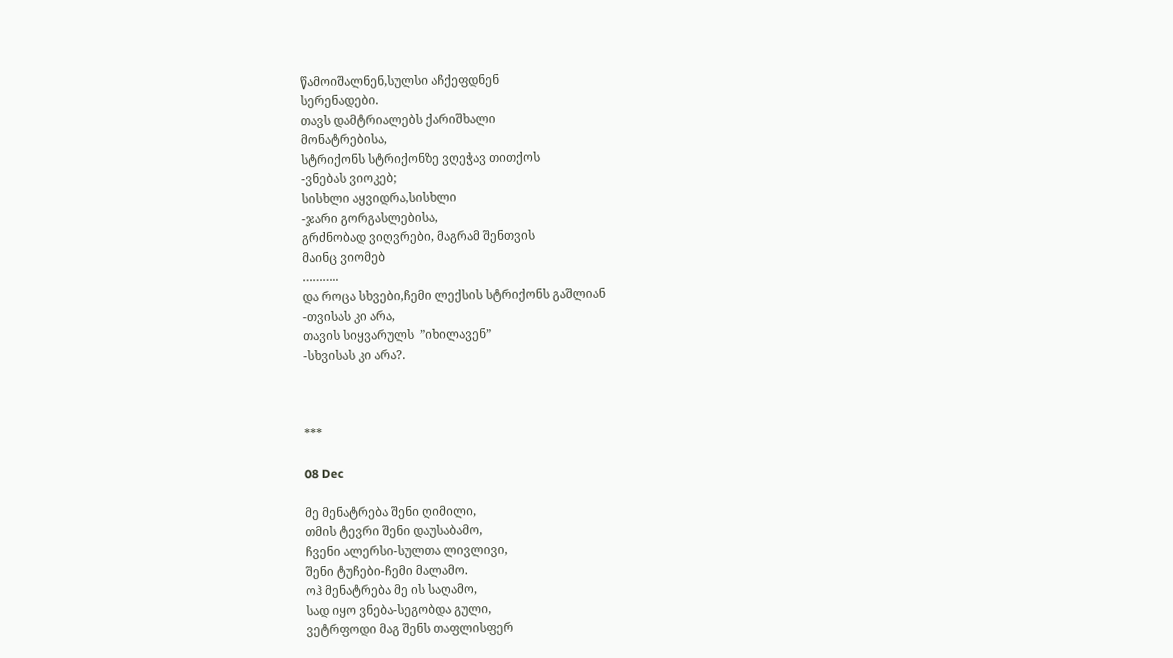წამოიშალნენ,სულსი აჩქეფდნენ
სერენადები.
თავს დამტრიალებს ქარიშხალი
მონატრებისა,
სტრიქონს სტრიქონზე ვღეჭავ თითქოს
-ვნებას ვიოკებ;
სისხლი აყვიდრა,სისხლი
-ჯარი გორგასლებისა,
გრძნობად ვიღვრები, მაგრამ შენთვის
მაინც ვიომებ
………..
და როცა სხვები,ჩემი ლექსის სტრიქონს გაშლიან
-თვისას კი არა,
თავის სიყვარულს  ”იხილავენ”
-სხვისას კი არა?.



***

08 Dec

მე მენატრება შენი ღიმილი,
თმის ტევრი შენი დაუსაბამო,
ჩვენი ალერსი-სულთა ლივლივი,
შენი ტუჩები-ჩემი მალამო.
ოჰ მენატრება მე ის საღამო,
სად იყო ვნება-სეგობდა გული,
ვეტრფოდი მაგ შენს თაფლისფერ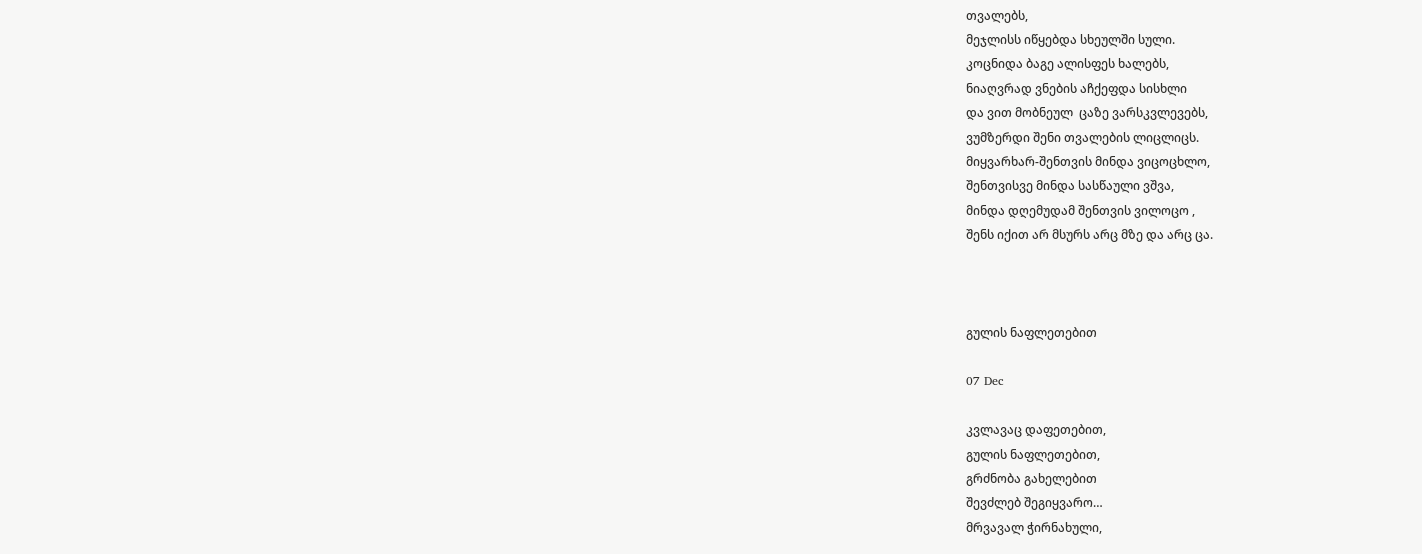თვალებს,
მეჯლისს იწყებდა სხეულში სული.
კოცნიდა ბაგე ალისფეს ხალებს,
ნიაღვრად ვნების აჩქეფდა სისხლი
და ვით მობნეულ  ცაზე ვარსკვლევებს,
ვუმზერდი შენი თვალების ლიცლიცს.
მიყვარხარ-შენთვის მინდა ვიცოცხლო,
შენთვისვე მინდა სასწაული ვშვა,
მინდა დღემუდამ შენთვის ვილოცო ,
შენს იქით არ მსურს არც მზე და არც ცა.



გულის ნაფლეთებით

07 Dec

კვლავაც დაფეთებით,
გულის ნაფლეთებით,
გრძნობა გახელებით
შევძლებ შეგიყვარო…
მრვავალ ჭირნახული,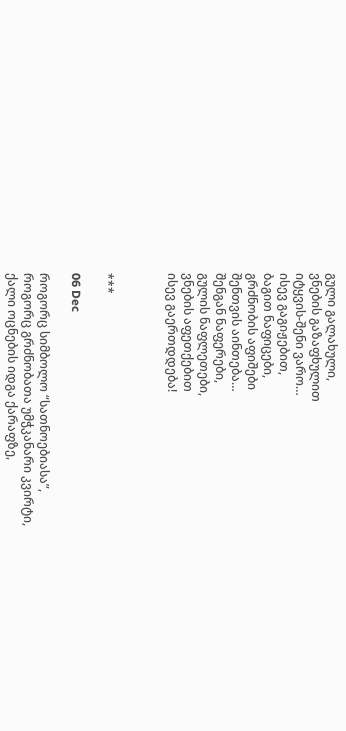გული გალახული,
ვნების გაზაფხულით
იტყვის-შენი ვარო…
ისევ გაგიჟებით,
ბაგით ნაფიცები,
გრძნობის აფიშები
შენთვის აინთება…
შენგან ნაფერები,
გულის ნაფლეთები,
ვნების აფეთქებით
ისევ გაერთდდება!



***

06 Dec

როგორც სიმბოლო “სათნოებიასა”,
როგორც გრძნობათა უმჭკანარი კვირტი,
ქალი ოცნების იდგა ქარაფზე,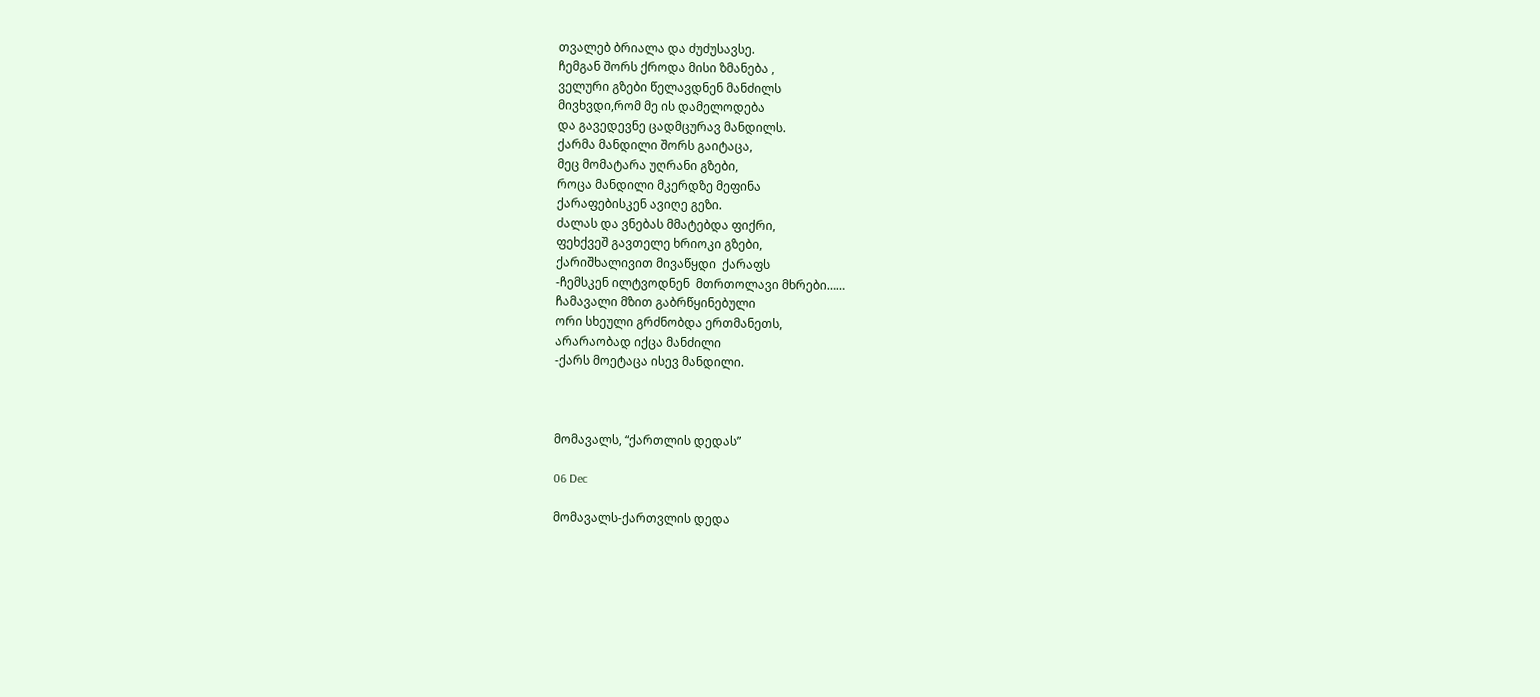თვალებ ბრიალა და ძუძუსავსე.
ჩემგან შორს ქროდა მისი ზმანება ,
ველური გზები წელავდნენ მანძილს
მივხვდი,რომ მე ის დამელოდება
და გავედევნე ცადმცურავ მანდილს.
ქარმა მანდილი შორს გაიტაცა,
მეც მომატარა უღრანი გზები,
როცა მანდილი მკერდზე მეფინა
ქარაფებისკენ ავიღე გეზი.
ძალას და ვნებას მმატებდა ფიქრი,
ფეხქვეშ გავთელე ხრიოკი გზები,
ქარიშხალივით მივაწყდი  ქარაფს
-ჩემსკენ ილტვოდნენ  მთრთოლავი მხრები……
ჩამავალი მზით გაბრწყინებული
ორი სხეული გრძნობდა ერთმანეთს,
არარაობად იქცა მანძილი
-ქარს მოეტაცა ისევ მანდილი.



მომავალს, “ქართლის დედას”

06 Dec

მომავალს-ქართვლის დედა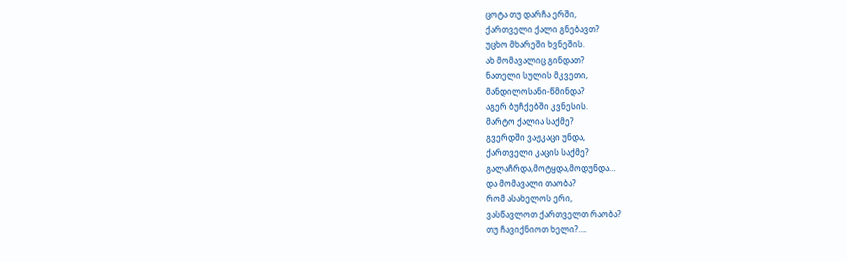ცოტა თუ დარჩა ერში,
ქართველი ქალი გნებავთ?
უცხო მხარეში ხვნეშის.
ახ მომავალიც გინდათ?
ნათელი სულის მკვეთი,
მანდილოსანი-წმინდა?
აგერ ბუჩქებში კვნესის.
მარტო ქალია საქმე?
გვერდში ვაჟკაცი უნდა,
ქართველი კაცის საქმე?
გალაჩრდა,მოტყდა,მოდუნდა…
და მომავალი თაობა?
რომ ასახელოს ერი,
ვასწავლოთ ქართველთ რაობა?
თუ ჩავიქნიოთ ხელი?….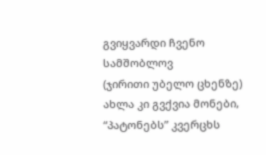გვიყვარდი ჩვენო სამშობლოვ
(ჯირითი უბელო ცხენზე)
ახლა კი გვქვია მონები,
“პატონებს” კვერცხს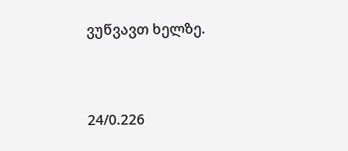ვუწვავთ ხელზე.



24/0.226